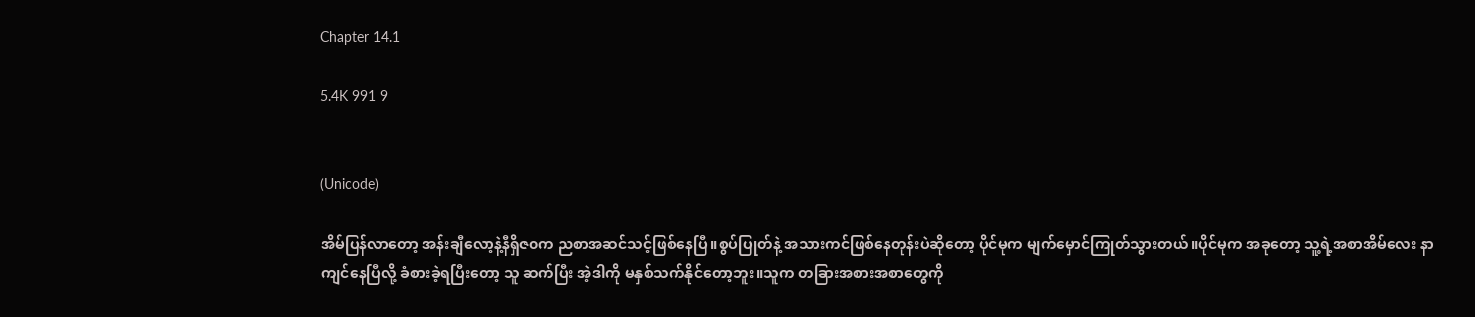Chapter 14.1

5.4K 991 9


(Unicode)

အိမ်ပြန်လာတော့ အန်းချီလော့နဲ့နီရှိဇ၀က ညစာအဆင်သင့်ဖြစ်နေပြီ။စွပ်ပြုတ်နဲ့ အသားကင်ဖြစ်နေတုန်းပဲဆိုတော့ ပိုင်မုက မျက်မှောင်ကြုတ်သွားတယ်။ပိုင်မုက အခုတော့ သူ့ရဲ့အစာအိမ်လေး နာကျင်နေပြီလို့ ခံစားခဲ့ရပြီးတော့ သူ ဆက်ပြီး အဲ့ဒါကို မနှစ်သက်နိုင်တော့ဘူး။သူက တခြားအစားအစာတွေကို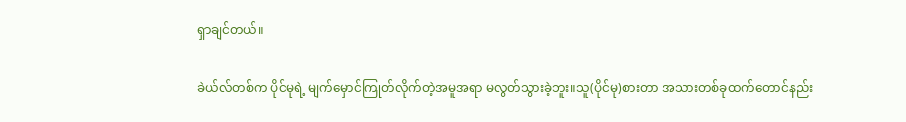ရှာချင်တယ်။

ခဲယ်လ်တစ်က ပိုင်မုရဲ့ မျက်မှောင်ကြုတ်လိုက်တဲ့အမူအရာ မလွတ်သွားခဲ့ဘူး။သူ(ပိုင်မု)စားတာ အသားတစ်ခုထက်တောင်နည်း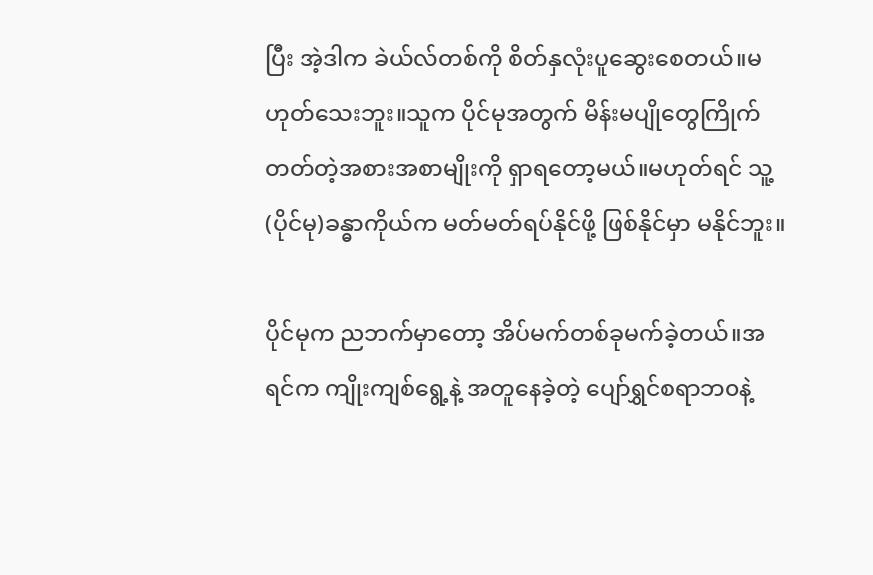ပြီး အဲ့ဒါက ခဲယ်လ်တစ်ကို စိတ်နှလုံးပူဆွေးစေတယ်။မဟုတ်သေးဘူး။သူက ပိုင်မုအတွက် မိန်းမပျိုတွေကြိုက်တတ်တဲ့အစားအစာမျိုးကို ရှာရတော့မယ်။မဟုတ်ရင် သူ့(ပိုင်မု)ခန္ဓာကိုယ်က မတ်မတ်ရပ်နိုင်ဖို့ ဖြစ်နိုင်မှာ မနိုင်ဘူး။

ပိုင်မုက ညဘက်မှာတော့ အိပ်မက်တစ်ခုမက်ခဲ့တယ်။အရင်က ကျိုးကျစ်ရွေ့နဲ့ အတူနေခဲ့တဲ့ ပျော်ရွှင်စရာဘ၀နဲ့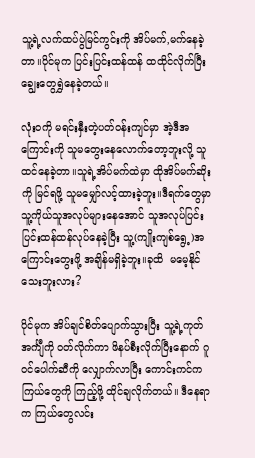သူ့ရဲ့လက်ထပ်ပွဲမြင်ကွင်းကို အိပ်မက်,မက်နေခဲ့တာ။ပိုင်မုက ပြင်းပြင်းထန်ထန် ထထိုင်လိုက်ပြီး ချွေးတွေရွှဲနေခဲ့တယ်။

လုံး၀ကို မရင်းနှီးတဲ့ပတ်၀န်းကျင်မှာ အဲ့ဒီအကြောင်းကို သူမတွေးနေလောက်တော့ဘူးလို့ သူထင်နေခဲ့တာ။သူရဲ့အိပ်မက်ထဲမှာ ထိုအိပ်မက်ဆိုးကို မြင်ရဖို့ သူမမျှော်လင့်ထားခဲ့ဘူး။ဒီရက်တွေမှာ သူ့ကိုယ်သူအလုပ်များနေအောင် သူအလုပ်ပြင်းပြင်းထန်ထန်လုပ်နေခဲ့ပြီး သူ့(ကျိုးကျစ်ရွေ့)အကြောင်းတွေးဖို့ အချိန်မရှိခဲ့ဘူး။ခုထိ  မမေ့နိုင်သေးဘူးလား?

ပိုင်မုက အိပ်ချင်စိတ်ပျောက်သွားပြီး သူ့ရဲ့ကုတ်အင်္ကျီကို ၀တ်လိုက်ကာ ဖိနပ်စီးလိုက်ပြီးနောက် ဂူ၀င်ပေါက်ဆီကို လျှောက်လာပြီး ကောင်းကင်က ကြယ်တွေကို ကြည့်ဖို့ ထိုင်ချလိုက်တယ်။ ဒီနေရာက ကြယ်တွေလင်း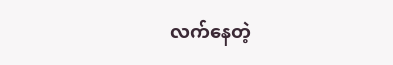လက်နေတဲ့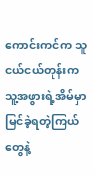ကောင်းကင်က သူငယ်ငယ်တုန်းက သူ့အဖွားရဲ့အိမ်မှာ မြင်ခဲ့ရတဲ့ကြယ်တွေနဲ့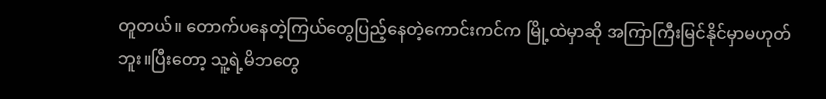တူတယ်။ တောက်ပနေတဲ့ကြယ်တွေပြည့်နေတဲ့ကောင်းကင်က မြို့ထဲမှာဆို အကြာကြီးမြင်နိုင်မှာမဟုတ်ဘူး။ပြီးတော့ သူ့ရဲ့မိဘတွေ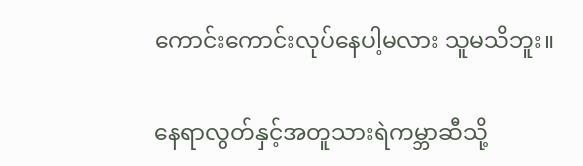ကောင်းကောင်းလုပ်နေပါ့မလား သူမသိဘူး။

နေရာလွတ်နှင့်အတူသားရဲကမ္ဘာဆီသို့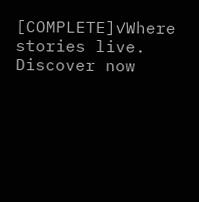[COMPLETE]✓Where stories live. Discover now